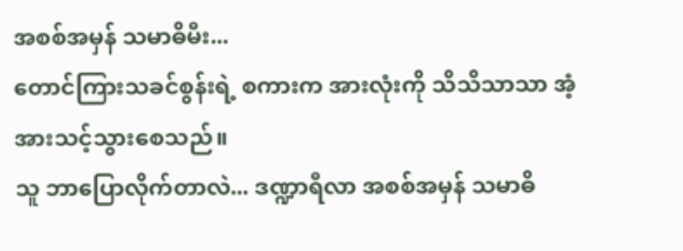အစစ်အမှန် သမာဓိမီး...
တောင်ကြားသခင်စွန်းရဲ့ စကားက အားလုံးကို သိသိသာသာ အံ့အားသင့်သွားစေသည်။
သူ ဘာပြောလိုက်တာလဲ... ဒဏ္ဍာရီလာ အစစ်အမှန် သမာဓိ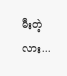မီးတဲ့လား...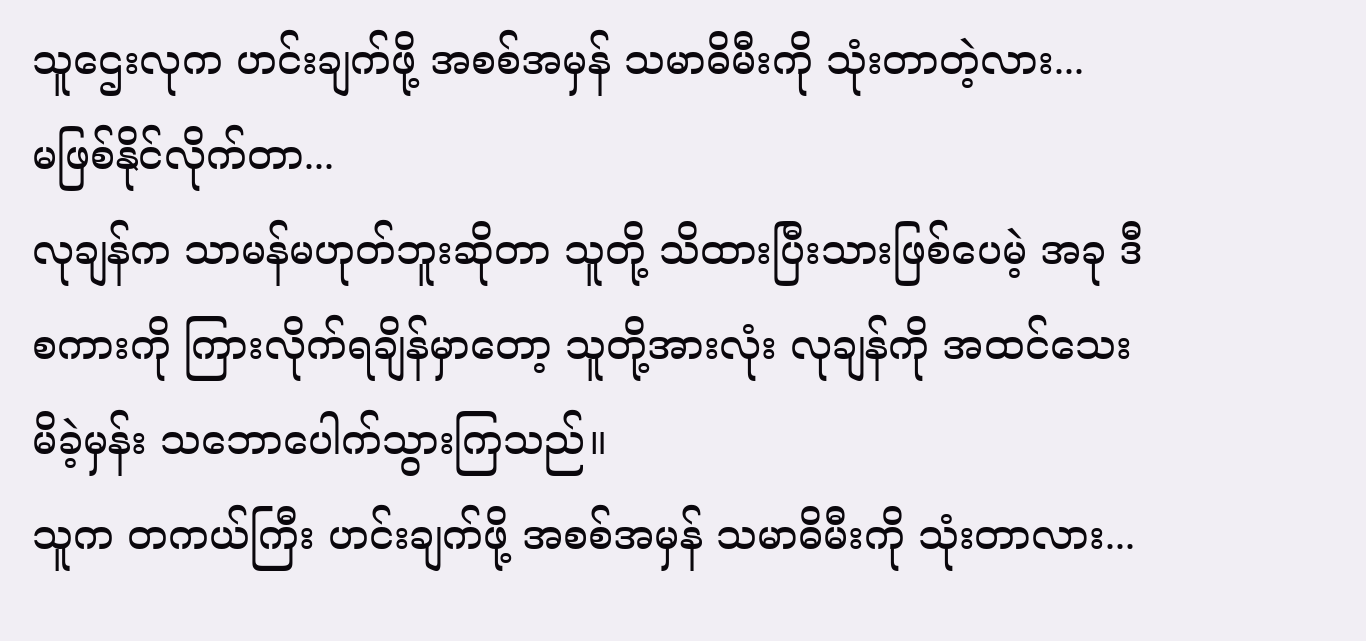သူဌေးလုက ဟင်းချက်ဖို့ အစစ်အမှန် သမာဓိမီးကို သုံးတာတဲ့လား...
မဖြစ်နိုင်လိုက်တာ...
လုချန်က သာမန်မဟုတ်ဘူးဆိုတာ သူတို့ သိထားပြီးသားဖြစ်ပေမဲ့ အခု ဒီစကားကို ကြားလိုက်ရချိန်မှာတော့ သူတို့အားလုံး လုချန်ကို အထင်သေးမိခဲ့မှန်း သဘောပေါက်သွားကြသည်။
သူက တကယ်ကြီး ဟင်းချက်ဖို့ အစစ်အမှန် သမာဓိမီးကို သုံးတာလား...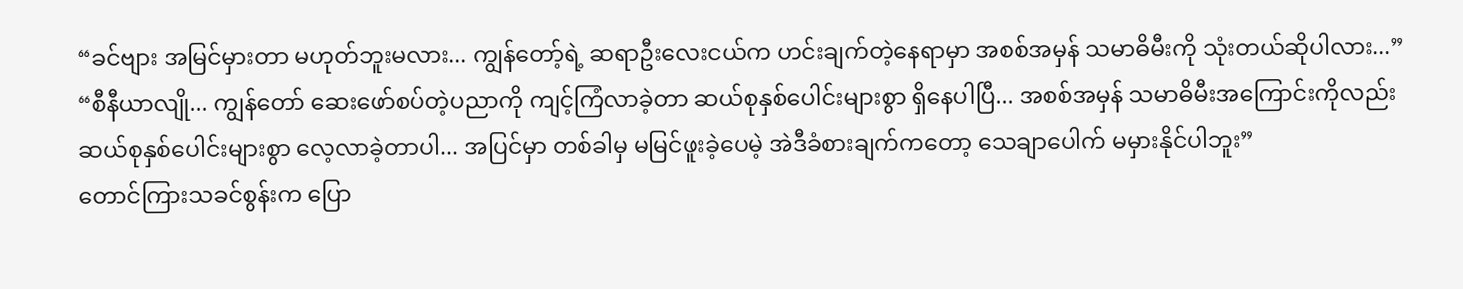“ခင်ဗျား အမြင်မှားတာ မဟုတ်ဘူးမလား... ကျွန်တော့်ရဲ့ ဆရာဦးလေးငယ်က ဟင်းချက်တဲ့နေရာမှာ အစစ်အမှန် သမာဓိမီးကို သုံးတယ်ဆိုပါလား...”
“စီနီယာလျို... ကျွန်တော် ဆေးဖော်စပ်တဲ့ပညာကို ကျင့်ကြံလာခဲ့တာ ဆယ်စုနှစ်ပေါင်းများစွာ ရှိနေပါပြီ... အစစ်အမှန် သမာဓိမီးအကြောင်းကိုလည်း ဆယ်စုနှစ်ပေါင်းများစွာ လေ့လာခဲ့တာပါ... အပြင်မှာ တစ်ခါမှ မမြင်ဖူးခဲ့ပေမဲ့ အဲဒီခံစားချက်ကတော့ သေချာပေါက် မမှားနိုင်ပါဘူး”
တောင်ကြားသခင်စွန်းက ပြော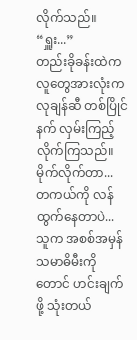လိုက်သည်။
“ရှူး...”
တည်းခိုခန်းထဲက လူတွေအားလုံးက လုချန်ဆီ တစ်ပြိုင်နက် လှမ်းကြည့်လိုက်ကြသည်။
မိုက်လိုက်တာ...
တကယ်ကို လန်ထွက်နေတာပဲ...
သူက အစစ်အမှန် သမာဓိမီးကိုတောင် ဟင်းချက်ဖို့ သုံးတယ်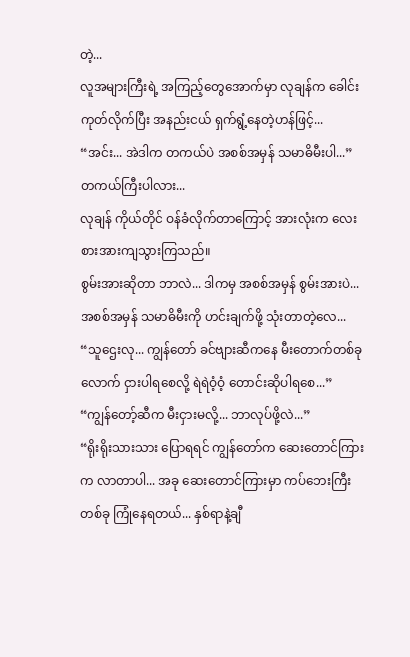တဲ့...
လူအများကြီးရဲ့ အကြည့်တွေအောက်မှာ လုချန်က ခေါင်းကုတ်လိုက်ပြီး အနည်းငယ် ရှက်ရွံ့နေတဲ့ဟန်ဖြင့်...
“အင်း... အဲဒါက တကယ်ပဲ အစစ်အမှန် သမာဓိမီးပါ...”
တကယ်ကြီးပါလား...
လုချန် ကိုယ်တိုင် ဝန်ခံလိုက်တာကြောင့် အားလုံးက လေးစားအားကျသွားကြသည်။
စွမ်းအားဆိုတာ ဘာလဲ... ဒါကမှ အစစ်အမှန် စွမ်းအားပဲ...
အစစ်အမှန် သမာဓိမီးကို ဟင်းချက်ဖို့ သုံးတာတဲ့လေ...
“သူဌေးလု... ကျွန်တော် ခင်ဗျားဆီကနေ မီးတောက်တစ်ခုလောက် ငှားပါရစေလို့ ရဲရဲဝံ့ဝံ့ တောင်းဆိုပါရစေ...”
“ကျွန်တော့်ဆီက မီးငှားမလို့... ဘာလုပ်ဖို့လဲ...”
“ရိုးရိုးသားသား ပြောရရင် ကျွန်တော်က ဆေးတောင်ကြားက လာတာပါ... အခု ဆေးတောင်ကြားမှာ ကပ်ဘေးကြီးတစ်ခု ကြုံနေရတယ်... နှစ်ရာနဲ့ချီ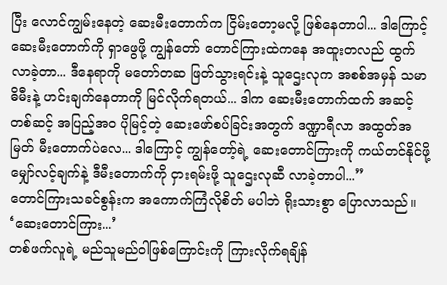ပြီး လောင်ကျွမ်းနေတဲ့ ဆေးမီးတောက်က ငြိမ်းတော့မလို့ ဖြစ်နေတာပါ... ဒါကြောင့် ဆေးမီးတောက်ကို ရှာဖွေဖို့ ကျွန်တော် တောင်ကြားထဲကနေ အထူးတလည် ထွက်လာခဲ့တာ... ဒီနေရာကို မတော်တဆ ဖြတ်သွားရင်းနဲ့ သူဌေးလုက အစစ်အမှန် သမာဓိမီးနဲ့ ဟင်းချက်နေတာကို မြင်လိုက်ရတယ်... ဒါက ဆေးမီးတောက်ထက် အဆင့်တစ်ဆင့် အပြည့်အဝ ပိုမြင့်တဲ့ ဆေးဖော်စပ်ခြင်းအတွက် ဒဏ္ဍာရီလာ အထွတ်အမြတ် မီးတောက်ပဲလေ... ဒါကြောင့် ကျွန်တော့်ရဲ့ ဆေးတောင်ကြားကို ကယ်တင်နိုင်ဖို့ မျှော်လင့်ချက်နဲ့ ဒီမီးတောက်ကို ငှားရမ်းဖို့ သူဌေးလုဆီ လာခဲ့တာပါ...”
တောင်ကြားသခင်စွန်းက အကောက်ကြံလိုစိတ် မပါဘဲ ရိုးသားစွာ ပြောလာသည်။
‘ဆေးတောင်ကြား...’
တစ်ဖက်လူရဲ့ မည်သူမည်ဝါဖြစ်ကြောင်းကို ကြားလိုက်ရချိန်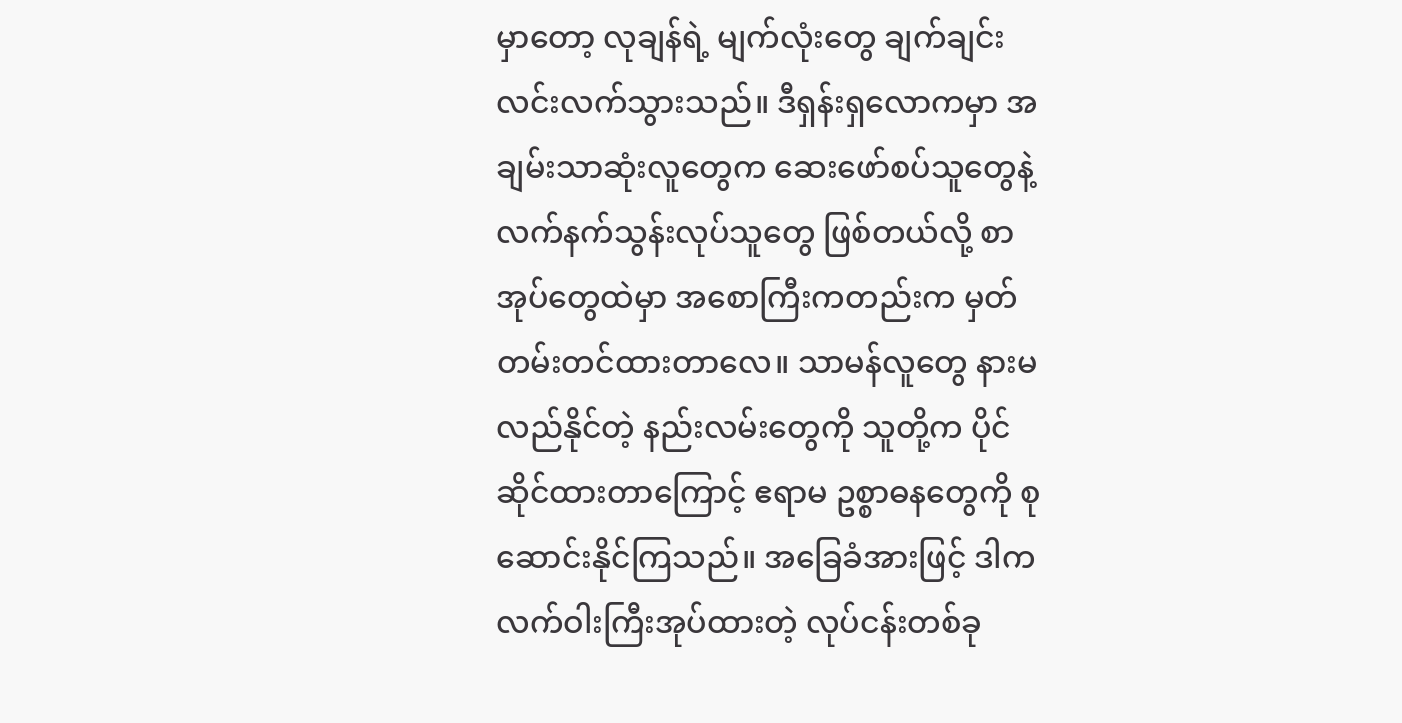မှာတော့ လုချန်ရဲ့ မျက်လုံးတွေ ချက်ချင်း လင်းလက်သွားသည်။ ဒီရှန်းရှလောကမှာ အချမ်းသာဆုံးလူတွေက ဆေးဖော်စပ်သူတွေနဲ့ လက်နက်သွန်းလုပ်သူတွေ ဖြစ်တယ်လို့ စာအုပ်တွေထဲမှာ အစောကြီးကတည်းက မှတ်တမ်းတင်ထားတာလေ။ သာမန်လူတွေ နားမလည်နိုင်တဲ့ နည်းလမ်းတွေကို သူတို့က ပိုင်ဆိုင်ထားတာကြောင့် ဧရာမ ဥစ္စာဓနတွေကို စုဆောင်းနိုင်ကြသည်။ အခြေခံအားဖြင့် ဒါက လက်ဝါးကြီးအုပ်ထားတဲ့ လုပ်ငန်းတစ်ခု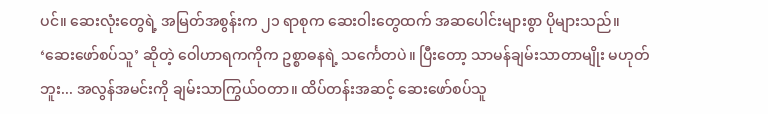ပင်။ ဆေးလုံးတွေရဲ့ အမြတ်အစွန်းက ၂၁ ရာစုက ဆေးဝါးတွေထက် အဆပေါင်းများစွာ ပိုများသည်။
‘ဆေးဖော်စပ်သူ’ ဆိုတဲ့ ဝေါဟာရကကိုက ဥစ္စာဓနရဲ့ သင်္ကေတပဲ။ ပြီးတော့ သာမန်ချမ်းသာတာမျိုး မဟုတ်ဘူး... အလွန်အမင်းကို ချမ်းသာကြွယ်ဝတာ။ ထိပ်တန်းအဆင့် ဆေးဖော်စပ်သူ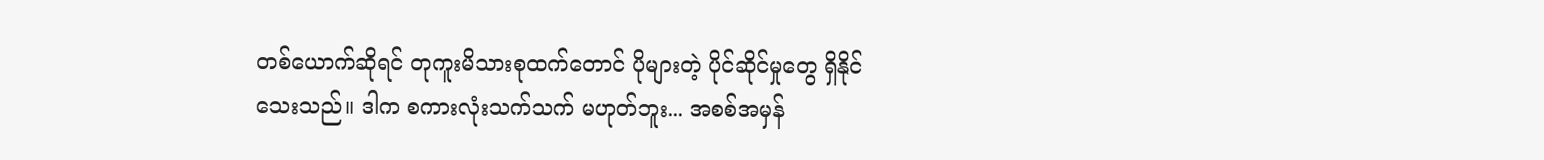တစ်ယောက်ဆိုရင် တုကူးမိသားစုထက်တောင် ပိုများတဲ့ ပိုင်ဆိုင်မှုတွေ ရှိနိုင်သေးသည်။ ဒါက စကားလုံးသက်သက် မဟုတ်ဘူး... အစစ်အမှန်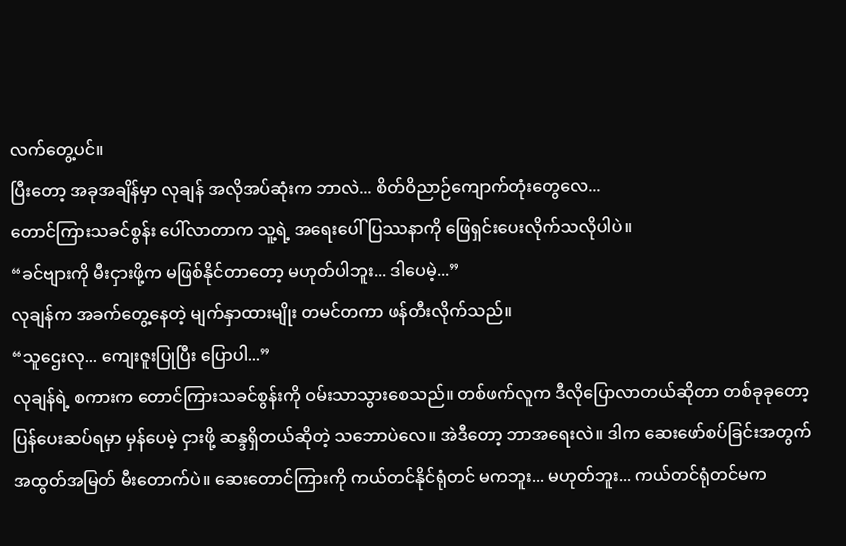လက်တွေ့ပင်။
ပြီးတော့ အခုအချိန်မှာ လုချန် အလိုအပ်ဆုံးက ဘာလဲ... စိတ်ဝိညာဉ်ကျောက်တုံးတွေလေ...
တောင်ကြားသခင်စွန်း ပေါ်လာတာက သူ့ရဲ့ အရေးပေါ် ပြဿနာကို ဖြေရှင်းပေးလိုက်သလိုပါပဲ။
“ခင်ဗျားကို မီးငှားဖို့က မဖြစ်နိုင်တာတော့ မဟုတ်ပါဘူး... ဒါပေမဲ့...”
လုချန်က အခက်တွေ့နေတဲ့ မျက်နှာထားမျိုး တမင်တကာ ဖန်တီးလိုက်သည်။
“သူဌေးလု... ကျေးဇူးပြုပြီး ပြောပါ...”
လုချန်ရဲ့ စကားက တောင်ကြားသခင်စွန်းကို ဝမ်းသာသွားစေသည်။ တစ်ဖက်လူက ဒီလိုပြောလာတယ်ဆိုတာ တစ်ခုခုတော့ ပြန်ပေးဆပ်ရမှာ မှန်ပေမဲ့ ငှားဖို့ ဆန္ဒရှိတယ်ဆိုတဲ့ သဘောပဲလေ။ အဲဒီတော့ ဘာအရေးလဲ။ ဒါက ဆေးဖော်စပ်ခြင်းအတွက် အထွတ်အမြတ် မီးတောက်ပဲ။ ဆေးတောင်ကြားကို ကယ်တင်နိုင်ရုံတင် မကဘူး... မဟုတ်ဘူး... ကယ်တင်ရုံတင်မက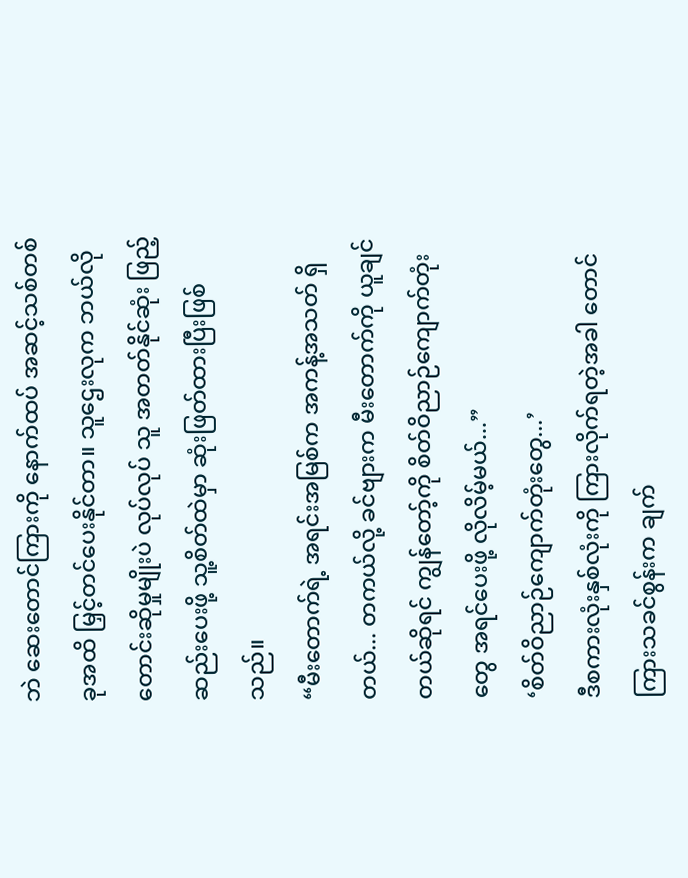ဘဲ ဆေးတောင်ကြားကို နောက်ထပ် အဆင့်သစ်တစ်ခုအထိ မြှင့်တင်ပေးနိုင်တာ။ သူဌေးလုက ဘယ်လိုတောင်းဆိုမှုမျိုးပဲ လုပ်လုပ် သူ အတတ်နိုင်ဆုံး ဖြည့်ဆည်းပေးဖို့ သူ့စိတ်ထဲမှာ ဆုံးဖြတ်ထားပြီးဖြစ်သည်။
“မီးတောက်ရဲ့ အရင်းအမြစ်က အကန့်အသတ် ရှိတယ်... တကယ်လို့ ခင်ဗျားက မီးတောက်ကို ယူချင်တယ်ဆိုရင် ကျွန်တော့်ကို စိတ်ဝိညာဉ်ကျောက်တုံးတွေ အရင်ပေးဖို့ လိုလိမ့်မယ်...”
‘စိတ်ဝိညာဉ်ကျောက်တုံးတွေ...’
ဒီစကားလုံးနှစ်လုံးကို ကြားလိုက်ရတဲ့အခါ တောင်ကြားသခင်စွန်းက ချက်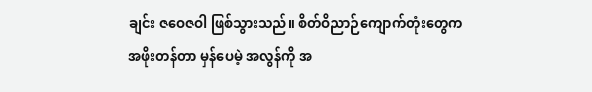ချင်း ဇဝေဇဝါ ဖြစ်သွားသည်။ စိတ်ဝိညာဉ်ကျောက်တုံးတွေက အဖိုးတန်တာ မှန်ပေမဲ့ အလွန်ကို အ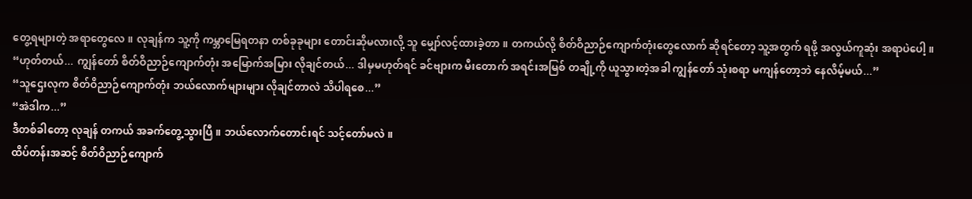တွေ့ရများတဲ့ အရာတွေလေ။ လုချန်က သူ့ကို ကမ္ဘာမြေရတနာ တစ်ခုခုများ တောင်းဆိုမလားလို့ သူ မျှော်လင့်ထားခဲ့တာ။ တကယ်လို့ စိတ်ဝိညာဉ်ကျောက်တုံးတွေလောက် ဆိုရင်တော့ သူ့အတွက် ရဖို့ အလွယ်ကူဆုံး အရာပဲပေါ့။
“ဟုတ်တယ်... ကျွန်တော် စိတ်ဝိညာဉ်ကျောက်တုံး အမြောက်အမြား လိုချင်တယ်... ဒါမှမဟုတ်ရင် ခင်ဗျားက မီးတောက် အရင်းအမြစ် တချို့ကို ယူသွားတဲ့အခါ ကျွန်တော် သုံးစရာ မကျန်တော့ဘဲ နေလိမ့်မယ်...”
“သူဌေးလုက စိတ်ဝိညာဉ်ကျောက်တုံး ဘယ်လောက်များများ လိုချင်တာလဲ သိပါရစေ...”
“အဲဒါက...”
ဒီတစ်ခါတော့ လုချန် တကယ် အခက်တွေ့သွားပြီ။ ဘယ်လောက်တောင်းရင် သင့်တော်မလဲ။
ထိပ်တန်းအဆင့် စိတ်ဝိညာဉ်ကျောက်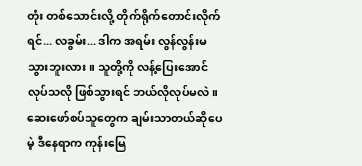တုံး တစ်သောင်းလို့ တိုက်ရိုက်တောင်းလိုက်ရင်... လခွမ်း... ဒါက အရမ်း လွန်လွန်းမသွားဘူးလား။ သူတို့ကို လန့်ပြေးအောင် လုပ်သလို ဖြစ်သွားရင် ဘယ်လိုလုပ်မလဲ။ ဆေးဖော်စပ်သူတွေက ချမ်းသာတယ်ဆိုပေမဲ့ ဒီနေရာက ကုန်းမြေ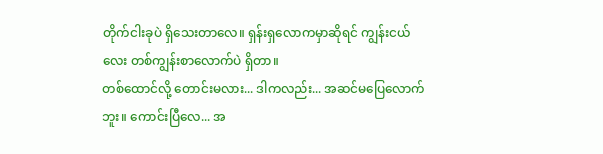တိုက်ငါးခုပဲ ရှိသေးတာလေ။ ရှန်းရှလောကမှာဆိုရင် ကျွန်းငယ်လေး တစ်ကျွန်းစာလောက်ပဲ ရှိတာ။
တစ်ထောင်လို့ တောင်းမလား... ဒါကလည်း... အဆင်မပြေလောက်ဘူး။ ကောင်းပြီလေ... အ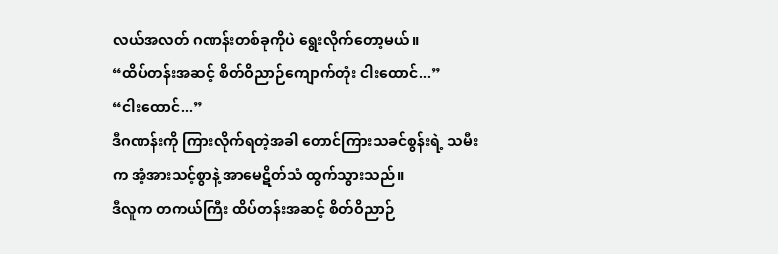လယ်အလတ် ဂဏန်းတစ်ခုကိုပဲ ရွေးလိုက်တော့မယ်။
“ထိပ်တန်းအဆင့် စိတ်ဝိညာဉ်ကျောက်တုံး ငါးထောင်...”
“ငါးထောင်...”
ဒီဂဏန်းကို ကြားလိုက်ရတဲ့အခါ တောင်ကြားသခင်စွန်းရဲ့ သမီးက အံ့အားသင့်စွာနဲ့ အာမေဋိတ်သံ ထွက်သွားသည်။
ဒီလူက တကယ်ကြီး ထိပ်တန်းအဆင့် စိတ်ဝိညာဉ်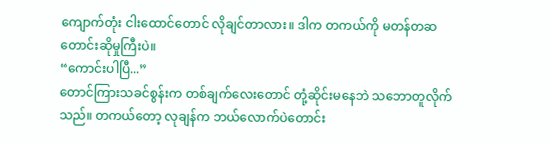ကျောက်တုံး ငါးထောင်တောင် လိုချင်တာလား။ ဒါက တကယ်ကို မတန်တဆ တောင်းဆိုမှုကြီးပဲ။
“ကောင်းပါပြီ...”
တောင်ကြားသခင်စွန်းက တစ်ချက်လေးတောင် တုံ့ဆိုင်းမနေဘဲ သဘောတူလိုက်သည်။ တကယ်တော့ လုချန်က ဘယ်လောက်ပဲတောင်း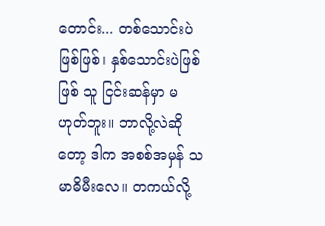တောင်း... တစ်သောင်းပဲဖြစ်ဖြစ်၊ နှစ်သောင်းပဲဖြစ်ဖြစ် သူ ငြင်းဆန်မှာ မဟုတ်ဘူး။ ဘာလို့လဲဆိုတော့ ဒါက အစစ်အမှန် သမာဓိမီးလေ။ တကယ်လို့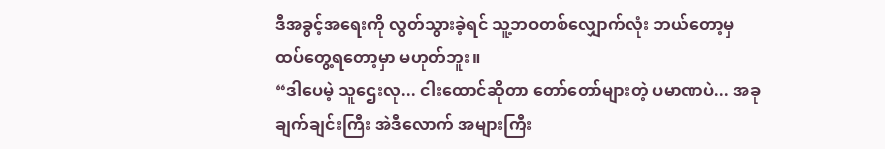ဒီအခွင့်အရေးကို လွတ်သွားခဲ့ရင် သူ့ဘဝတစ်လျှောက်လုံး ဘယ်တော့မှ ထပ်တွေ့ရတော့မှာ မဟုတ်ဘူး။
“ဒါပေမဲ့ သူဌေးလု... ငါးထောင်ဆိုတာ တော်တော်များတဲ့ ပမာဏပဲ... အခုချက်ချင်းကြီး အဲဒီလောက် အများကြီး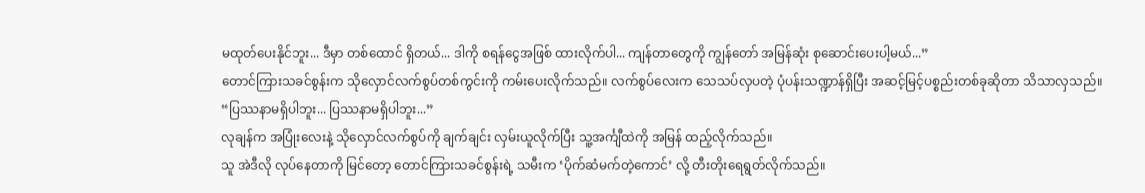မထုတ်ပေးနိုင်ဘူး... ဒီမှာ တစ်ထောင် ရှိတယ်... ဒါကို စရန်ငွေအဖြစ် ထားလိုက်ပါ... ကျန်တာတွေကို ကျွန်တော် အမြန်ဆုံး စုဆောင်းပေးပါ့မယ်...”
တောင်ကြားသခင်စွန်းက သိုလှောင်လက်စွပ်တစ်ကွင်းကို ကမ်းပေးလိုက်သည်။ လက်စွပ်လေးက သေသပ်လှပတဲ့ ပုံပန်းသဏ္ဍာန်ရှိပြီး အဆင့်မြင့်ပစ္စည်းတစ်ခုဆိုတာ သိသာလှသည်။
“ပြဿနာမရှိပါဘူး... ပြဿနာမရှိပါဘူး...”
လုချန်က အပြုံးလေးနဲ့ သိုလှောင်လက်စွပ်ကို ချက်ချင်း လှမ်းယူလိုက်ပြီး သူ့အင်္ကျီထဲကို အမြန် ထည့်လိုက်သည်။
သူ အဲဒီလို လုပ်နေတာကို မြင်တော့ တောင်ကြားသခင်စွန်းရဲ့ သမီးက ‘ပိုက်ဆံမက်တဲ့ကောင်’ လို့ တီးတိုးရေရွတ်လိုက်သည်။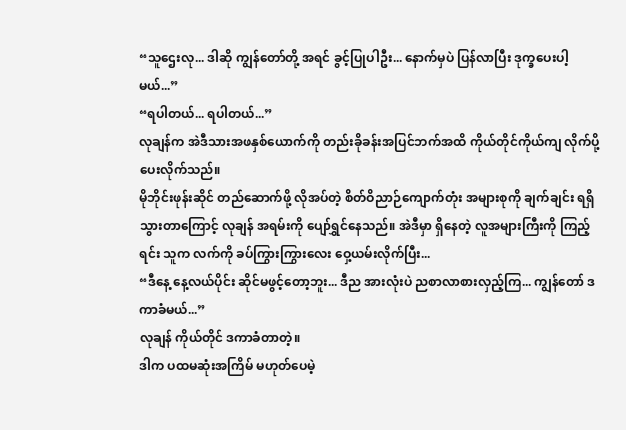“သူဌေးလု... ဒါဆို ကျွန်တော်တို့ အရင် ခွင့်ပြုပါဦး... နောက်မှပဲ ပြန်လာပြီး ဒုက္ခပေးပါ့မယ်...”
“ရပါတယ်... ရပါတယ်...”
လုချန်က အဲဒီသားအဖနှစ်ယောက်ကို တည်းခိုခန်းအပြင်ဘက်အထိ ကိုယ်တိုင်ကိုယ်ကျ လိုက်ပို့ပေးလိုက်သည်။
မိုဘိုင်းဖုန်းဆိုင် တည်ဆောက်ဖို့ လိုအပ်တဲ့ စိတ်ဝိညာဉ်ကျောက်တုံး အများစုကို ချက်ချင်း ရရှိသွားတာကြောင့် လုချန် အရမ်းကို ပျော်ရွှင်နေသည်။ အဲဒီမှာ ရှိနေတဲ့ လူအများကြီးကို ကြည့်ရင်း သူက လက်ကို ခပ်ကြွားကြွားလေး ဝှေ့ယမ်းလိုက်ပြီး...
“ဒီနေ့ နေ့လယ်ပိုင်း ဆိုင်မဖွင့်တော့ဘူး... ဒီည အားလုံးပဲ ညစာလာစားလှည့်ကြ... ကျွန်တော် ဒကာခံမယ်...”
လုချန် ကိုယ်တိုင် ဒကာခံတာတဲ့။
ဒါက ပထမဆုံးအကြိမ် မဟုတ်ပေမဲ့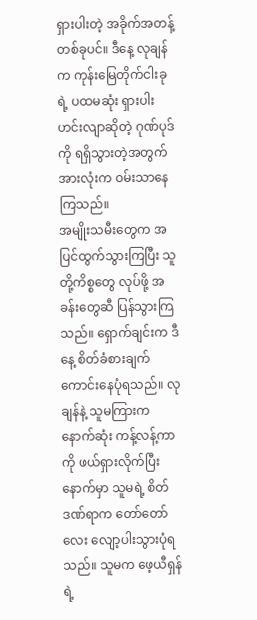ရှားပါးတဲ့ အခိုက်အတန့်တစ်ခုပင်။ ဒီနေ့ လုချန်က ကုန်းမြေတိုက်ငါးခုရဲ့ ပထမဆုံး ရှားပါးဟင်းလျာဆိုတဲ့ ဂုဏ်ပုဒ်ကို ရရှိသွားတဲ့အတွက် အားလုံးက ဝမ်းသာနေကြသည်။
အမျိုးသမီးတွေက အပြင်ထွက်သွားကြပြီး သူတို့ကိစ္စတွေ လုပ်ဖို့ အခန်းတွေဆီ ပြန်သွားကြသည်။ ရှောက်ချင်းက ဒီနေ့ စိတ်ခံစားချက် ကောင်းနေပုံရသည်။ လုချန်နဲ့ သူမကြားက နောက်ဆုံး ကန့်လန့်ကာကို ဖယ်ရှားလိုက်ပြီးနောက်မှာ သူမရဲ့ စိတ်ဒဏ်ရာက တော်တော်လေး လျော့ပါးသွားပုံရသည်။ သူမက ဖေ့ယီရှန်ရဲ့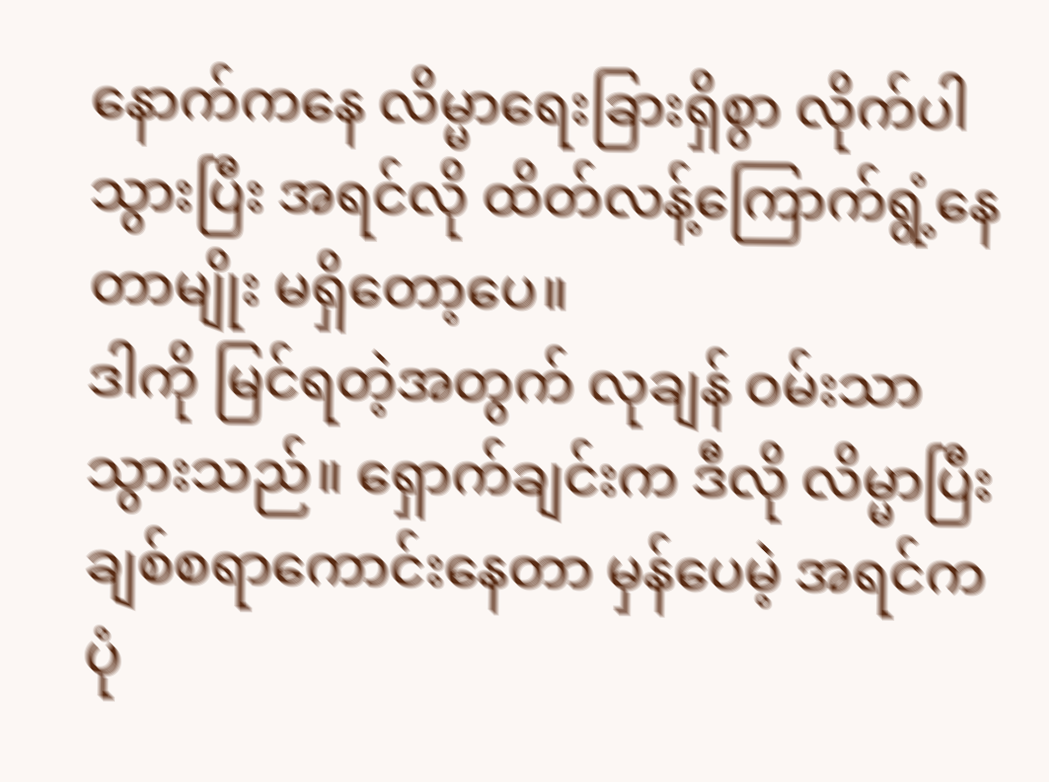နောက်ကနေ လိမ္မာရေးခြားရှိစွာ လိုက်ပါသွားပြီး အရင်လို ထိတ်လန့်ကြောက်ရွံ့နေတာမျိုး မရှိတော့ပေ။
ဒါကို မြင်ရတဲ့အတွက် လုချန် ဝမ်းသာသွားသည်။ ရှောက်ချင်းက ဒီလို လိမ္မာပြီး ချစ်စရာကောင်းနေတာ မှန်ပေမဲ့ အရင်က ပုံ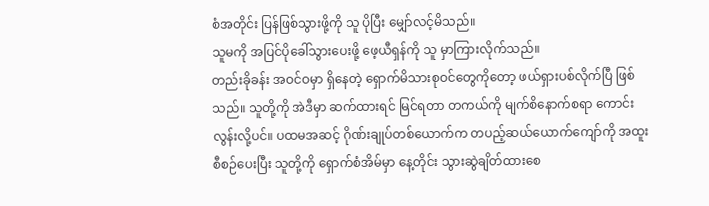စံအတိုင်း ပြန်ဖြစ်သွားဖို့ကို သူ ပိုပြီး မျှော်လင့်မိသည်။
သူမကို အပြင်ပိုခေါ်သွားပေးဖို့ ဖေ့ယီရှန်ကို သူ မှာကြားလိုက်သည်။
တည်းခိုခန်း အဝင်ဝမှာ ရှိနေတဲ့ ရှောက်မိသားစုဝင်တွေကိုတော့ ဖယ်ရှားပစ်လိုက်ပြီ ဖြစ်သည်။ သူတို့ကို အဲဒီမှာ ဆက်ထားရင် မြင်ရတာ တကယ်ကို မျက်စိနောက်စရာ ကောင်းလွန်းလို့ပင်။ ပထမအဆင့် ဂိုဏ်းချုပ်တစ်ယောက်က တပည့်ဆယ်ယောက်ကျော်ကို အထူးစီစဉ်ပေးပြီး သူတို့ကို ရှောက်စံအိမ်မှာ နေ့တိုင်း သွားဆွဲချိတ်ထားစေ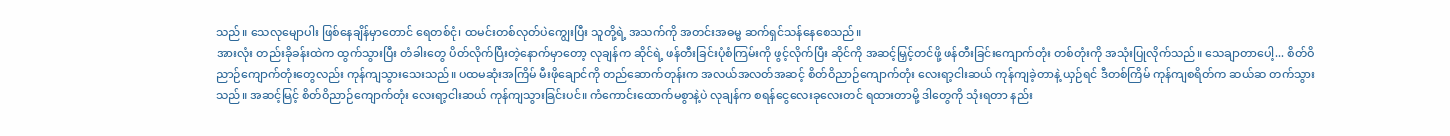သည်။ သေလုမျောပါး ဖြစ်နေချိန်မှာတောင် ရေတစ်ငုံ၊ ထမင်းတစ်လုတ်ပဲကျွေးပြီး သူတို့ရဲ့ အသက်ကို အတင်းအဓမ္မ ဆက်ရှင်သန်နေစေသည်။
အားလုံး တည်းခိုခန်းထဲက ထွက်သွားပြီး တံခါးတွေ ပိတ်လိုက်ပြီးတဲ့နောက်မှာတော့ လုချန်က ဆိုင်ရဲ့ ဖန်တီးခြင်းပုံစံကြမ်းကို ဖွင့်လိုက်ပြီး ဆိုင်ကို အဆင့်မြှင့်တင်ဖို့ ဖန်တီးခြင်းကျောက်တုံး တစ်တုံးကို အသုံးပြုလိုက်သည်။ သေချာတာပေါ့... စိတ်ဝိညာဉ်ကျောက်တုံးတွေလည်း ကုန်ကျသွားသေးသည်။ ပထမဆုံးအကြိမ် မီးဖိုချောင်ကို တည်ဆောက်တုန်းက အလယ်အလတ်အဆင့် စိတ်ဝိညာဉ်ကျောက်တုံး လေးရာ့ငါးဆယ် ကုန်ကျခဲ့တာနဲ့ ယှဉ်ရင် ဒီတစ်ကြိမ် ကုန်ကျစရိတ်က ဆယ်ဆ တက်သွားသည်။ အဆင့်မြင့် စိတ်ဝိညာဉ်ကျောက်တုံး လေးရာ့ငါးဆယ် ကုန်ကျသွားခြင်းပင်။ ကံကောင်းထောက်မစွာနဲ့ပဲ လုချန်က စရန်ငွေလေးခုလေးတင် ရထားတာမို့ ဒါတွေကို သုံးရတာ နည်း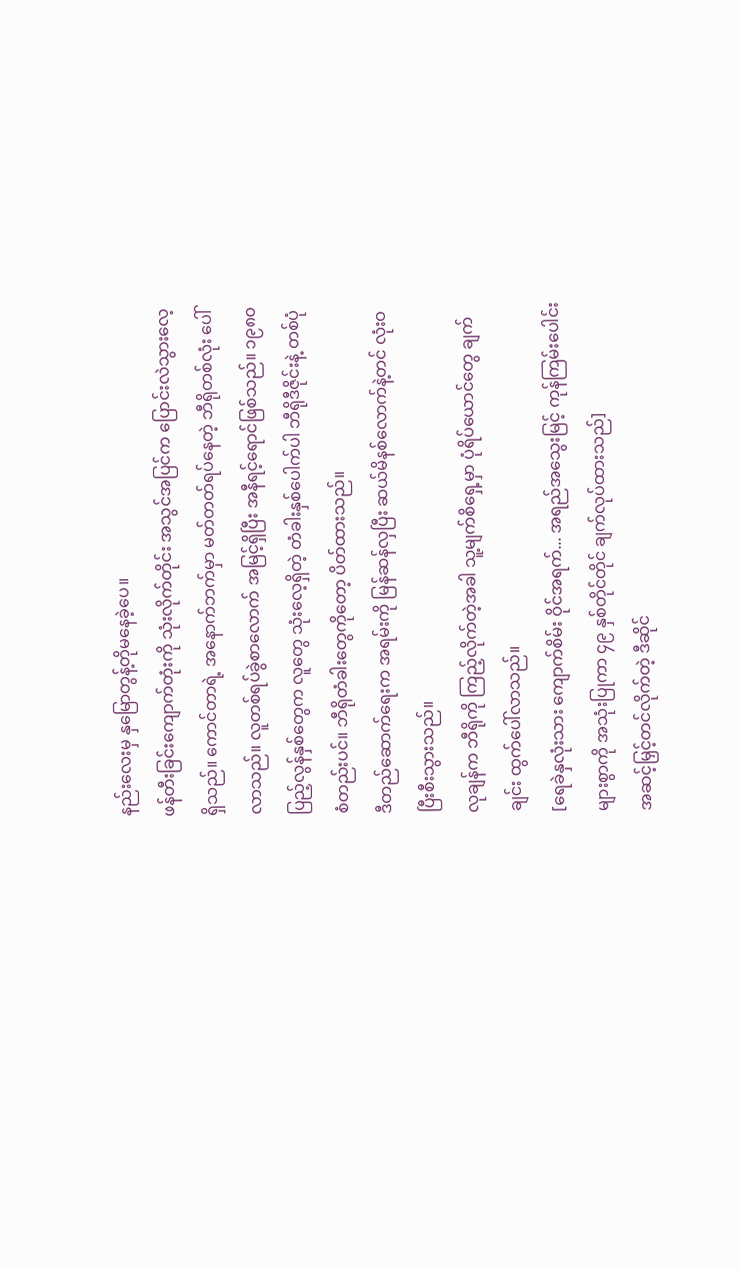နည်းလေးမှ နှမြောတွန့်တိုမနေခဲ့ပေ။
ဖန်တီးခြင်းကျောက်တုံးကို သုံးလိုက်တိုင်း အသွင်အပြင်က ပြောင်းလဲသွားလေ့ရှိသည်။ ကောင်တာရဲ့ အနောက်ဘက်မှာ မတ်တတ်ရပ်နေတဲ့ ဘီရိုတစ်လုံး ပေါ်လာသည်။ လူတစ်ရပ်ခွဲစာလောက် အမြင့်ရှိပြီး အနီရင့်ရောင်ဖြစ်သည်။ ၁၉၈၀ ပြည့်လွန်နှစ်တွေက လူတွေ သုံးလေ့ရှိတဲ့ တံခါးနှစ်ပေါက်ပါ ဘီရိုဒီဇိုင်းနဲ့ တစ်ပုံစံတည်းပင်။ ဘီရိုတံခါးတွေကိုတော့ ပိတ်ထားသည်။
ဒီတည်ဆောက်ရေးက အရမ်းကို မြန်ဆန်လှပြီး ဆယ်မိနစ်လောက်နဲ့တင် လုံးဝ ပြီးစီးသွားသည်။
လုချန်က ဘီရိုကို ကြည့်လိုက်တဲ့အခါ သူ့မျက်စိရှေ့မှာ ပုံရိပ်ယောင်တွေ ချက်ချင်း ထွက်ပေါ်လာသည်။
[ရေခဲနှလုံးသား ကျောက်စိမ်း ဝိုင်အရက်... အရည်အသွေးမြင့် ကုန်ကြမ်းပေါင်းများစွာကို အသုံးပြုကာ ၄၉ နှစ်တိုင်တိုင် ချက်လုပ်ထားသည်]
အဆင့်မြှင့်တင်လိုက်တဲ့ ဒီဆိုင်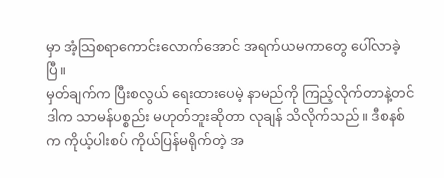မှာ အံ့သြစရာကောင်းလောက်အောင် အရက်ယမကာတွေ ပေါ်လာခဲ့ပြီ။
မှတ်ချက်က ပြီးစလွယ် ရေးထားပေမဲ့ နာမည်ကို ကြည့်လိုက်တာနဲ့တင် ဒါက သာမန်ပစ္စည်း မဟုတ်ဘူးဆိုတာ လုချန် သိလိုက်သည်။ ဒီစနစ်က ကိုယ့်ပါးစပ် ကိုယ်ပြန်မရိုက်တဲ့ အ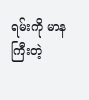ရမ်းကို မာနကြီးတဲ့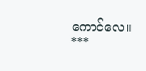ကောင်လေ။
***